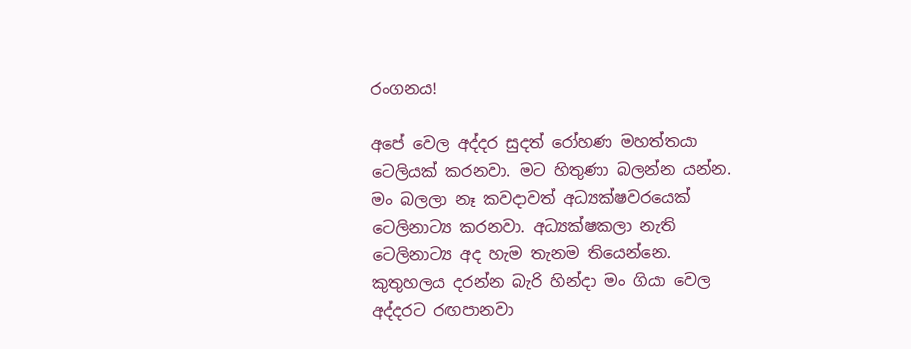රංගනය!

අපේ වෙල අද්දර සුදත් රෝහණ මහත්තයා ටෙලියක් කරනවා. මට හිතුණා බලන්න යන්න. මං බලලා නෑ කවදාවත් අධ්‍යක්ෂවරයෙක් ටෙලිනාට්‍ය කරනවා. අධ්‍යක්ෂකලා නැති ටෙලිනාට්‍ය අද හැම තැනම තියෙන්නෙ. කුතුහලය දරන්න බැරි හින්දා මං ගියා වෙල අද්දරට රඟපානවා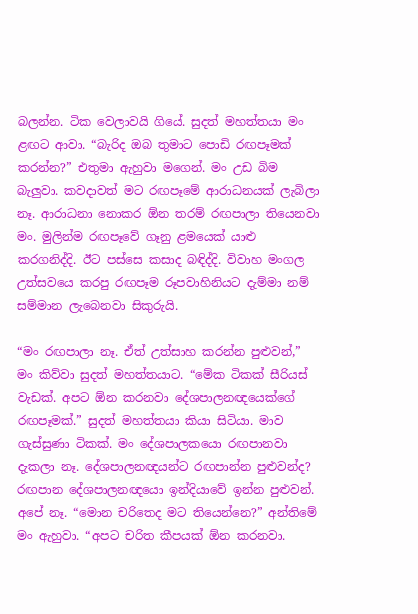බලන්න. ටික වෙලාවයි ගියේ. සුදත් මහත්තයා මං ළඟට ආවා. “බැරිද ඔබ තුමාට පොඩි රඟපෑමක් කරන්න?” එතුමා ඇහුවා මගෙන්. මං උඩ බිම බැලුවා. කවදාවත් මට රඟපෑමේ ආරාධනයක් ලැබිලා නෑ. ආරාධනා නොකර ඕන තරම් රඟපාලා තියෙනවා මං. මුලින්ම රඟපෑවේ ගෑනු ළමයෙක් යාළු කරගනිද්දි. ඊට පස්සෙ කසාද බඳිද්දි. විවාහ මංගල උත්සවයෙ කරපු රඟපෑම රූපවාහිනියට දැම්මා නම් සම්මාන ලැබෙනවා සිකුරුයි.

“මං රඟපාලා නෑ. ඒත් උත්සාහ කරන්න පුළුවන්,” මං කිව්වා සුදත් මහත්තයාට. “මේක ටිකක් සීරියස් වැඩක්. අපට ඕන කරනවා දේශපාලනඥයෙක්ගේ රඟපෑමක්.” සුදත් මහත්තයා කියා සිටියා. මාව ගැස්සුණා ටිකක්. මං දේශපාලකයො රඟපානවා දැකලා නෑ. දේශපාලනඥයන්ට රඟපාන්න පුළුවන්ද? රඟපාන දේශපාලනඥයො ඉන්දියාවේ ඉන්න පුළුවන්. අපේ නෑ. “මොන චරිතෙද මට තියෙන්නෙ?” අන්තිමේ මං ඇහුවා. “අපට චරිත කීපයක් ඕන කරනවා.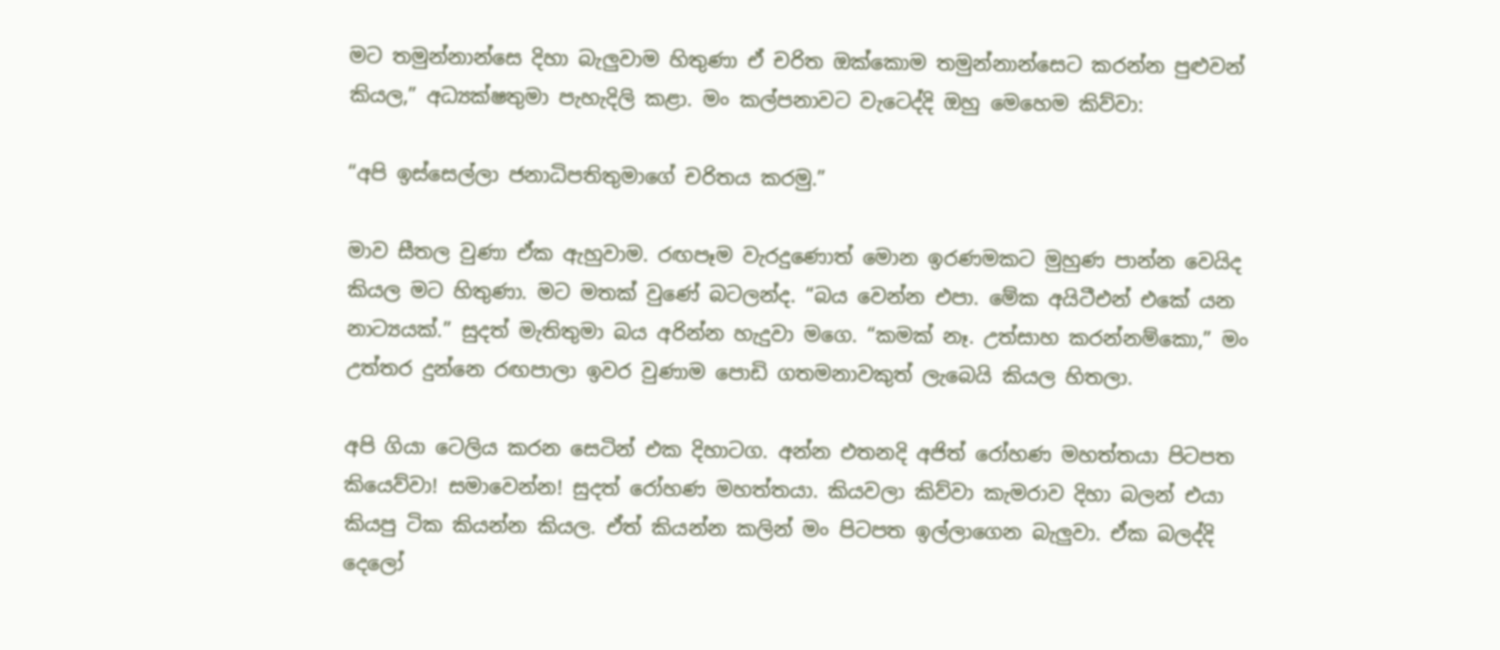මට තමුන්නාන්සෙ දිහා බැලුවාම හිතුණා ඒ චරිත ඔක්කොම තමුන්නාන්සෙට කරන්න පුළුවන් කියල,” අධ්‍යක්ෂතුමා පැහැදිලි කළා. මං කල්පනාවට වැටෙද්දි ඔහු මෙහෙම කිව්වා:

“අපි ඉස්සෙල්ලා ජනාධිපතිතුමාගේ චරිතය කරමු.”

මාව සීතල වුණා ඒක ඇහුවාම. රඟපෑම වැරදුණොත් මොන ඉරණමකට මුහුණ පාන්න වෙයිද කියල මට හිතුණා. මට මතක් වුණේ බටලන්ද. “බය වෙන්න එපා. මේක අයිටීඑන් එකේ යන නාට්‍යයක්.” සුදත් මැතිතුමා බය අරින්න හැදුවා මගෙ. “කමක් නෑ. උත්සාහ කරන්නම්කො,” මං උත්තර දුන්නෙ රඟපාලා ඉවර වුණාම පොඩි ගතමනාවකුත් ලැබෙයි කියල හිතලා.

අපි ගියා ටෙලිය කරන සෙටින් එක දිහාටග. අන්න එතනදි අජිත් රෝහණ මහත්තයා පිටපත කියෙව්වා! සමාවෙන්න! සුදත් රෝහණ මහත්තයා. කියවලා කිව්වා කැමරාව දිහා බලන් එයා කියපු ටික කියන්න කියල. ඒත් කියන්න කලින් මං පිටපත ඉල්ලාගෙන බැලුවා. ඒක බලද්දි දෙලෝ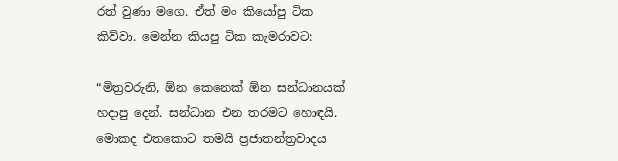රත් වුණා මගෙ. ඒත් මං කියෝපු ටික කිව්වා. මෙන්න කියපු ටික කැමරාවට:

“මිත්‍රවරුනි, ඕන කෙනෙක් ඕන සන්ධානයක් හදාපු දෙන්. සන්ධාන එන තරමට හොඳයි. මොකද එතකොට තමයි ප්‍රජාතන්ත්‍රවාදය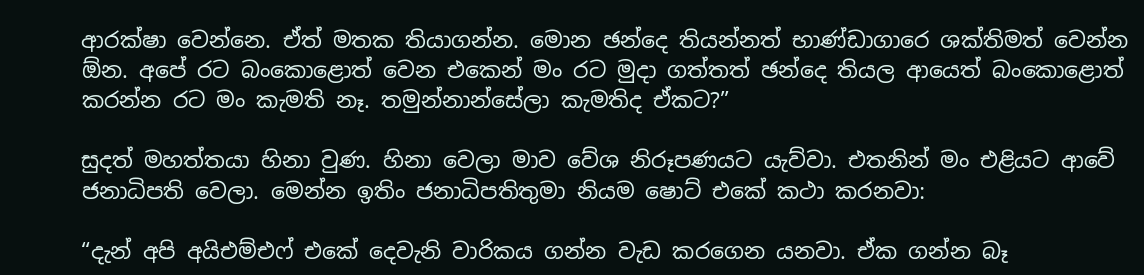ආරක්ෂා වෙන්නෙ. ඒත් මතක තියාගන්න. මොන ඡන්දෙ තියන්නත් භාණ්ඩාගාරෙ ශක්තිමත් වෙන්න ඕන. අපේ රට බංකොළොත් වෙන එකෙන් මං රට මුදා ගත්තත් ඡන්දෙ තියල ආයෙත් බංකොළොත් කරන්න රට මං කැමති නෑ. තමුන්නාන්සේලා කැමතිද ඒකට?”

සුදත් මහත්තයා හිනා වුණ. හිනා වෙලා මාව වේශ නිරූපණයට යැව්වා. එතනින් මං එළියට ආවේ ජනාධිපති වෙලා. මෙන්න ඉතිං ජනාධිපතිතුමා නියම ෂොට් එකේ කථා කරනවා:

“දැන් අපි අයිඑම්එෆ් එකේ දෙවැනි වාරිකය ගන්න වැඩ කරගෙන යනවා. ඒක ගන්න බෑ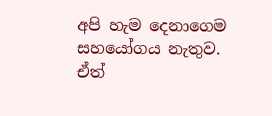අපි හැම දෙනාගෙම සහයෝගය නැතුව. ඒත්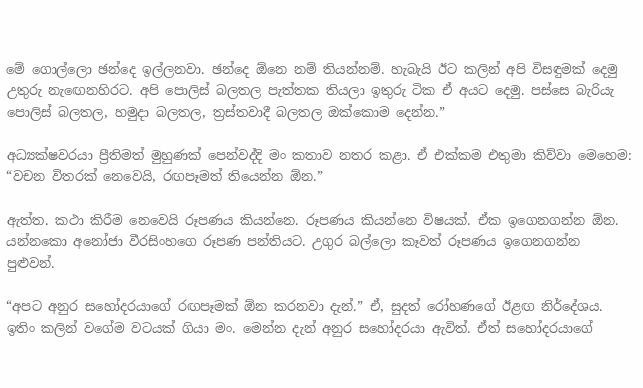මේ ගොල්ලො ඡන්දෙ ඉල්ලනවා. ඡන්දෙ ඕනෙ නම් තියන්නම්. හැබැයි ඊට කලින් අපි විසඳුමක් දෙමු උතුරු නැඟෙනහිරට. අපි පොලිස් බලතල පැත්තක තියලා ඉතුරු ටික ඒ අයට දෙමු. පස්සෙ බැරියැ පොලිස් බලතල, හමුදා බලතල, ත්‍රස්තවාදී බලතල ඔක්කොම දෙන්න.”

අධ්‍යක්ෂවරයා ප්‍රීතිමත් මුහුණක් පෙන්වද්දි මං කතාව නතර කළා. ඒ එක්කම එතුමා කිව්වා මෙහෙම: “වචන විතරක් නෙවෙයි, රඟපෑමත් තියෙන්න ඕන.”

ඇත්ත. කථා කිරීම නෙවෙයි රූපණය කියන්නෙ. රූපණය කියන්නෙ විෂයක්. ඒක ඉගෙනගන්න ඕන. යන්නකො අනෝජා වීරසිංහගෙ රූපණ පන්තියට. උගුර බල්ලො කෑවත් රූපණය ඉගෙනගන්න පුළුවන්.

“අපට අනුර සහෝදරයාගේ රඟපෑමක් ඕන කරනවා දැන්.” ඒ, සුදත් රෝහණගේ ඊළඟ නිර්දේශය. ඉතිං කලින් වගේම වටයක් ගියා මං. මෙන්න දැන් අනුර සහෝදරයා ඇවිත්. ඒත් සහෝදරයාගේ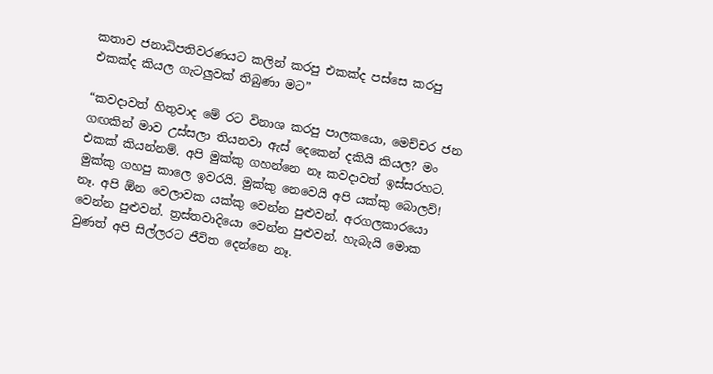කතාව ජනාධිපතිවරණයට කලින් කරපු එකක්ද පස්සෙ කරපු එකක්ද කියල ගැටලුවක් තිබුණා මට”

“කවදාවත් හිතුවාද මේ රට විනාශ කරපු පාලකයො, මෙච්චර ජන ගඟකින් මාව උස්සලා තියනවා ඇස් දෙකෙන් දකියි කියල? මං එකක් කියන්නම්. අපි මුක්කු ගහන්නෙ නෑ කවදාවත් ඉස්සරහට. මුක්කු ගහපු කාලෙ ඉවරයි. මුක්කු නෙවෙයි අපි යක්කු බොලව්! නෑ. අපි ඕන වෙලාවක යක්කු වෙන්න පුළුවන්. අරගලකාරයො වෙන්න පුළුවන්. ත්‍රස්තවාදියො වෙන්න පුළුවන්. හැබැයි මොක වුණත් අපි සිල්ලරට ජීවිත දෙන්නෙ නෑ.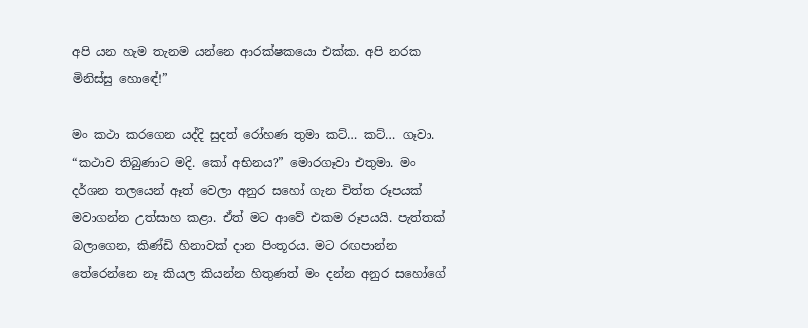අපි යන හැම තැනම යන්නෙ ආරක්ෂකයො එක්ක. අපි නරක මිනිස්සු හොඳේ!”

මං කථා කරගෙන යද්දි සුදත් රෝහණ තුමා කට්… කට්… ගෑවා. “කථාව තිබුණාට මදි. කෝ අභිනය?” මොරගෑවා එතුමා. මං දර්ශන තලයෙන් ඈත් වෙලා අනුර සහෝ ගැන චිත්ත රූපයක් මවාගන්න උත්සාහ කළා. ඒත් මට ආවේ එකම රූපයයි. පැත්තක් බලාගෙන, කිණ්ඩි හිනාවක් දාන පිංතූරය. මට රඟපාන්න තේරෙන්නෙ නෑ කියල කියන්න හිතුණත් මං දන්න අනුර සහෝගේ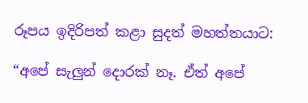රූපය ඉදිරිපත් කළා සුදත් මහත්තයාට:

“අපේ සැලුන් දොරක් නෑ. ඒත් අපේ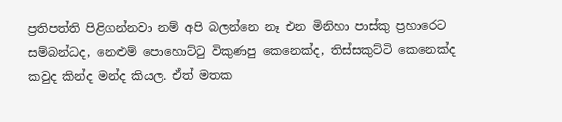ප්‍රතිපත්ති පිළිගන්නවා නම් අපි බලන්නෙ නෑ එන මිනිහා පාස්කු ප්‍රහාරෙට සම්බන්ධද, නෙළුම් පොහොට්ටු විකුණපු කෙනෙක්ද, තිස්සකුට්ටි කෙනෙක්ද කවුද කින්ද මන්ද කියල. ඒත් මතක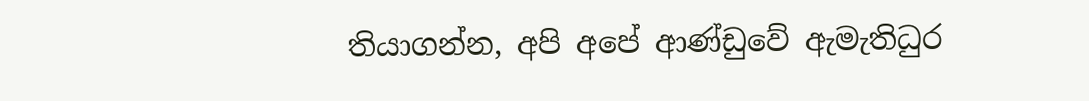තියාගන්න, අපි අපේ ආණ්ඩුවේ ඇමැතිධුර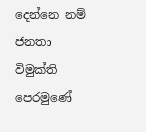දෙන්නෙ නම් ජනතා විමුක්ති පෙරමුණේ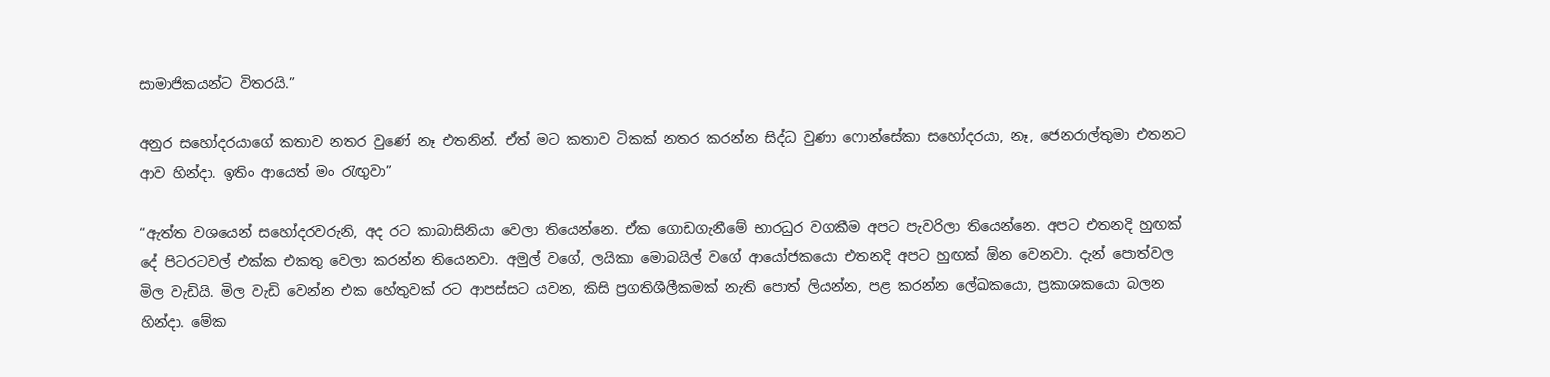සාමාජිකයන්ට විතරයි.”

අනුර සහෝදරයාගේ කතාව නතර වුණේ නෑ එතනින්. ඒත් මට කතාව ටිකක් නතර කරන්න සිද්ධ වුණා ෆොන්සේකා සහෝදරයා, නෑ, ජෙනරාල්තුමා එතනට ආව හින්දා. ඉතිං ආයෙත් මං රැඟුවා”

“ඇත්ත වශයෙන් සහෝදරවරුනි, අද රට කාබාසිනියා වෙලා තියෙන්නෙ. ඒක ගොඩගැනීමේ භාරධුර වගකීම අපට පැවරිලා තියෙන්නෙ. අපට එතනදි හුඟක් දේ පිටරටවල් එක්ක එකතු වෙලා කරන්න තියෙනවා. අමුල් වගේ, ලයිකා මොබයිල් වගේ ආයෝජකයො එතනදි අපට හුඟක් ඕන වෙනවා. දැන් පොත්වල මිල වැඩියි. මිල වැඩි වෙන්න එක හේතුවක් රට ආපස්සට යවන, කිසි ප්‍රගතිශීලීකමක් නැති පොත් ලියන්න, පළ කරන්න ලේඛකයො, ප්‍රකාශකයො බලන හින්දා. මේක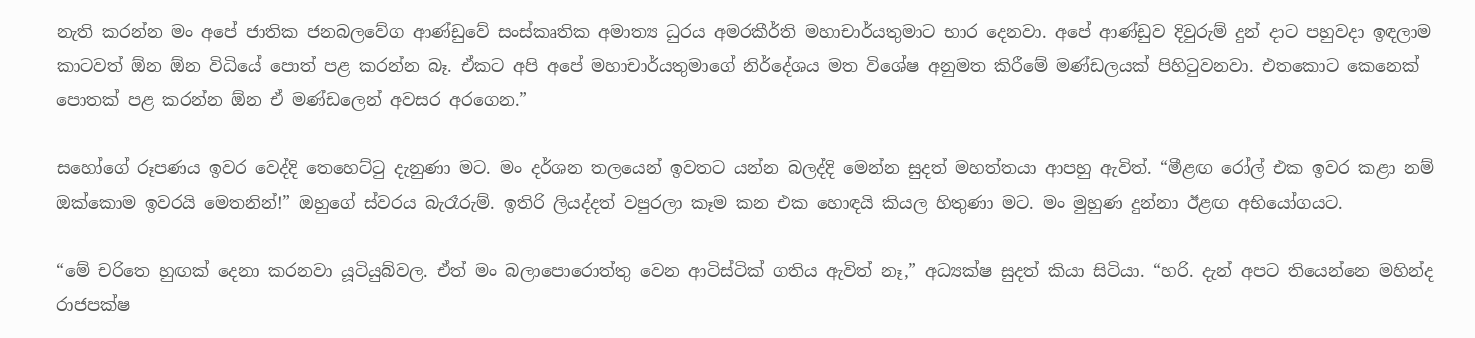නැති කරන්න මං අපේ ජාතික ජනබලවේග ආණ්ඩුවේ සංස්කෘතික අමාත්‍ය ධුරය අමරකීර්ති මහාචාර්යතුමාට භාර දෙනවා. අපේ ආණ්ඩුව දිවුරුම් දුන් දාට පහුවදා ඉඳලාම කාටවත් ඕන ඕන විධියේ පොත් පළ කරන්න බෑ. ඒකට අපි අපේ මහාචාර්යතුමාගේ නිර්දේශය මත විශේෂ අනුමත කිරීමේ මණ්ඩලයක් පිහිටුවනවා. එතකොට කෙනෙක් පොතක් පළ කරන්න ඕන ඒ මණ්ඩලෙන් අවසර අරගෙන.”

සහෝගේ රූපණය ඉවර වෙද්දි තෙහෙට්ටු දැනුණා මට. මං දර්ශන තලයෙන් ඉවතට යන්න බලද්දි මෙන්න සුදත් මහත්තයා ආපහු ඇවිත්. “මීළඟ රෝල් එක ඉවර කළා නම් ඔක්කොම ඉවරයි මෙතනින්!” ඔහුගේ ස්වරය බැරෑරුම්. ඉතිරි ලියද්දත් වපුරලා කෑම කන එක හොඳයි කියල හිතුණා මට. මං මුහුණ දුන්නා ඊළඟ අභියෝගයට.

“මේ චරිතෙ හුඟක් දෙනා කරනවා යූටියුබ්වල. ඒත් මං බලාපොරොත්තු වෙන ආටිස්ටික් ගතිය ඇවිත් නෑ,” අධ්‍යක්ෂ සුදත් කියා සිටියා. “හරි. දැන් අපට තියෙන්නෙ මහින්ද රාජපක්ෂ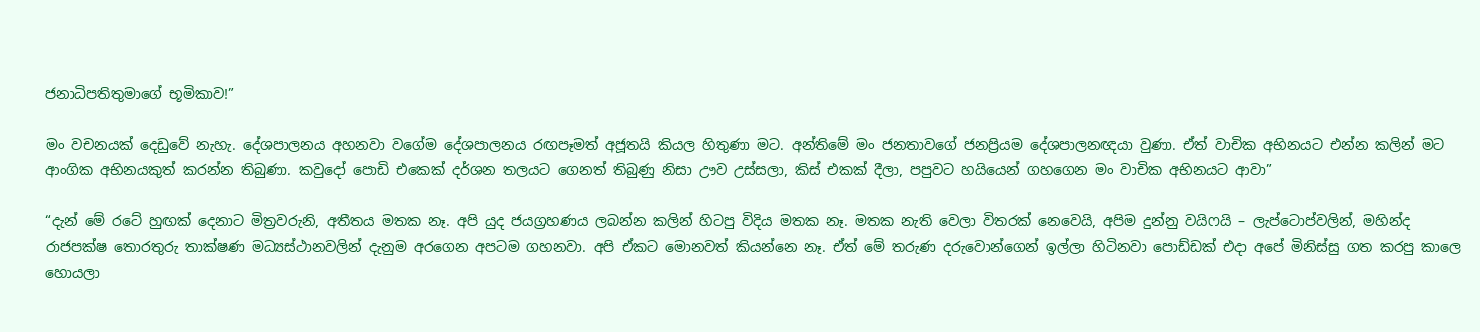ජනාධිපතිතුමාගේ භූමිකාව!”

මං වචනයක් දෙඩුවේ නැහැ. දේශපාලනය අහනවා වගේම දේශපාලනය රඟපෑමත් අජූතයි කියල හිතුණා මට. අන්තිමේ මං ජනතාවගේ ජනප්‍රියම දේශපාලනඥයා වුණා. ඒත් වාචික අභිනයට එන්න කලින් මට ආංගික අභිනයකුත් කරන්න තිබුණා. කවුදෝ පොඩි එකෙක් දර්ශන තලයට ගෙනත් තිබුණු නිසා ඌව උස්සලා, කිස් එකක් දීලා, පපුවට හයියෙන් ගහගෙන මං වාචික අභිනයට ආවා”

“දැන් මේ රටේ හුඟක් දෙනාට මිත්‍රවරුනි, අතීතය මතක නෑ. අපි යුද ජයග්‍රහණය ලබන්න කලින් හිටපු විදිය මතක නෑ. මතක නැති වෙලා විතරක් නෙවෙයි, අපිම දුන්නු වයිෆයි – ලැප්ටොප්වලින්, මහින්ද රාජපක්ෂ තොරතුරු තාක්ෂණ මධ්‍යස්ථානවලින් දැනුම අරගෙන අපටම ගහනවා. අපි ඒකට මොනවත් කියන්නෙ නෑ. ඒත් මේ තරුණ දරුවොන්ගෙන් ඉල්ලා හිටිනවා පොඩ්ඩක් එදා අපේ මිනිස්සු ගත කරපු කාලෙ හොයලා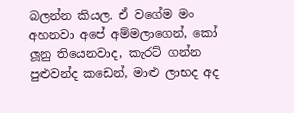බලන්න කියල. ඒ වගේම මං අහනවා අපේ අම්මලාගෙන්, කෝ ලූනු තියෙනවාද, කැරට් ගන්න පුළුවන්ද කඩෙන්, මාළු ලාභද අද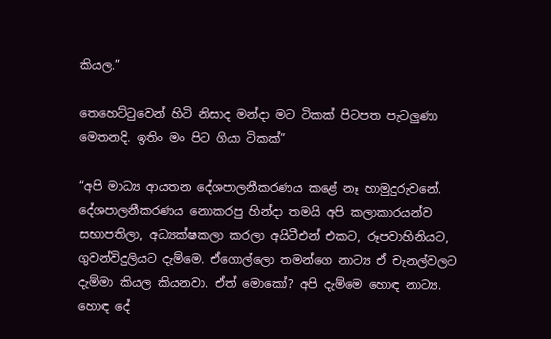කියල.”

තෙහෙට්ටුවෙන් හිටි නිසාද මන්දා මට ටිකක් පිටපත පැටලුණා මෙතනදි. ඉතිං මං පිට ගියා ටිකක්”

“අපි මාධ්‍ය ආයතන දේශපාලනීකරණය කළේ නෑ හාමුදුරුවනේ. දේශපාලනීකරණය නොකරපු හින්දා තමයි අපි කලාකාරයන්ව සභාපතිලා, අධ්‍යක්ෂකලා කරලා අයිටීඑන් එකට, රූපවාහිනියට, ගුවන්විදුලියට දැම්මෙ. ඒගොල්ලො තමන්ගෙ නාට්‍ය ඒ චැනල්වලට දැම්මා කියල කියනවා. ඒත් මොකෝ? අපි දැම්මෙ හොඳ නාට්‍ය. හොඳ දේ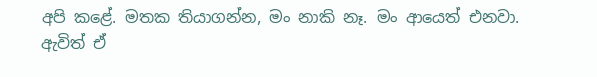අපි කළේ. මතක තියාගන්න, මං නාකි නෑ. මං ආයෙත් එනවා. ඇවිත් ඒ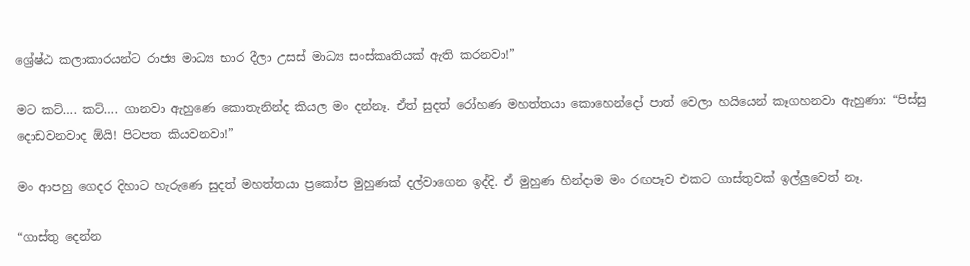ශ්‍රේෂ්ඨ කලාකාරයන්ට රාජ්‍ය මාධ්‍ය භාර දීලා උසස් මාධ්‍ය සංස්කෘතියක් ඇති කරනවා!”

මට කට්…. කට්…. ගානවා ඇහුණෙ කොතැනින්ද කියල මං දන්නෑ. ඒත් සුදත් රෝහණ මහත්තයා කොහෙන්දෝ පාත් වෙලා හයියෙන් කෑගහනවා ඇහුණා: “පිස්සු දොඩවනවාද ඕයි! පිටපත කියවනවා!”

මං ආපහු ගෙදර දිහාට හැරුණෙ සුදත් මහත්තයා ප්‍රකෝප මුහුණක් දල්වාගෙන ඉද්දි. ඒ මුහුණ හින්දාම මං රඟපෑව එකට ගාස්තුවක් ඉල්ලුවෙත් නෑ.

“ගාස්තු දෙන්න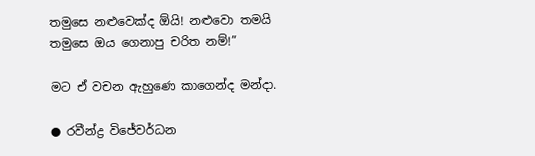තමුසෙ නළුවෙක්ද ඕයි! නළුවො තමයි තමුසෙ ඔය ගෙනාපු චරිත නම්!”

මට ඒ වචන ඇහුණෙ කාගෙන්ද මන්දා.

● රවීන්ද්‍ර විජේවර්ධන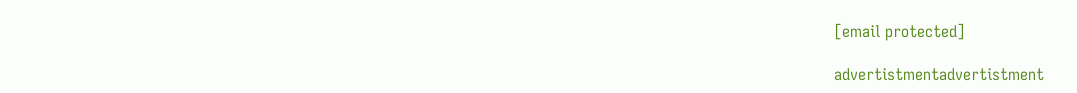[email protected]

advertistmentadvertistment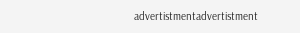advertistmentadvertistment